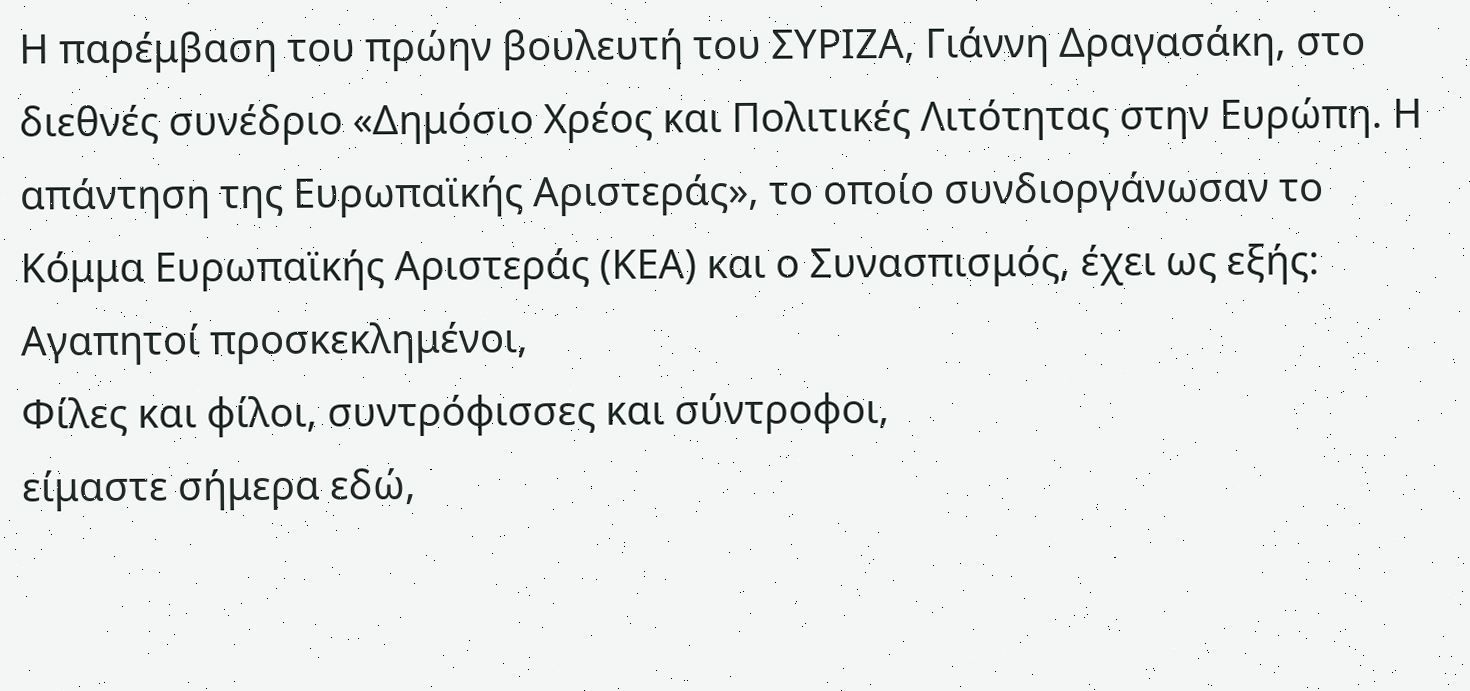Η παρέμβαση του πρώην βουλευτή του ΣΥΡΙΖΑ, Γιάννη Δραγασάκη, στο διεθνές συνέδριο «Δημόσιο Χρέος και Πολιτικές Λιτότητας στην Ευρώπη. Η απάντηση της Ευρωπαϊκής Αριστεράς», το οποίο συνδιοργάνωσαν το Κόμμα Ευρωπαϊκής Αριστεράς (ΚΕΑ) και ο Συνασπισμός, έχει ως εξής:
Αγαπητοί προσκεκλημένοι,
Φίλες και φίλοι, συντρόφισσες και σύντροφοι,
είμαστε σήμερα εδώ,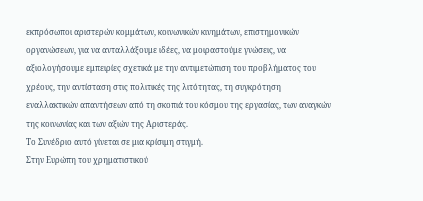εκπρόσωποι αριστερών κομμάτων, κοινωνικών κινημάτων, επιστημονικών οργανώσεων, για να ανταλλάξουμε ιδέες, να μοιραστούμε γνώσεις, να αξιολογήσουμε εμπειρίες σχετικά με την αντιμετώπιση του προβλήματος του χρέους, την αντίσταση στις πολιτικές της λιτότητας, τη συγκρότηση εναλλακτικών απαντήσεων από τη σκοπιά του κόσμου της εργασίας, των αναγκών της κοινωνίας και των αξιών της Αριστεράς.
Το Συνέδριο αυτό γίνεται σε μια κρίσιμη στιγμή.
Στην Ευρώπη του χρηματιστικού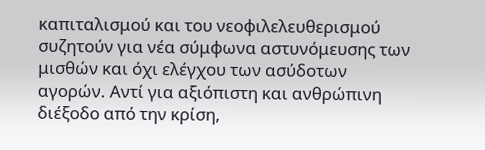καπιταλισμού και του νεοφιλελευθερισμού συζητούν για νέα σύμφωνα αστυνόμευσης των μισθών και όχι ελέγχου των ασύδοτων αγορών. Αντί για αξιόπιστη και ανθρώπινη διέξοδο από την κρίση,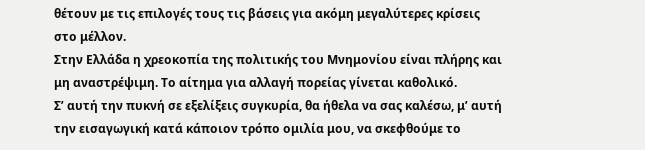θέτουν με τις επιλογές τους τις βάσεις για ακόμη μεγαλύτερες κρίσεις στο μέλλον.
Στην Ελλάδα η χρεοκοπία της πολιτικής του Μνημονίου είναι πλήρης και μη αναστρέψιμη. Το αίτημα για αλλαγή πορείας γίνεται καθολικό.
Σ’ αυτή την πυκνή σε εξελίξεις συγκυρία, θα ήθελα να σας καλέσω, μ’ αυτή την εισαγωγική κατά κάποιον τρόπο ομιλία μου, να σκεφθούμε το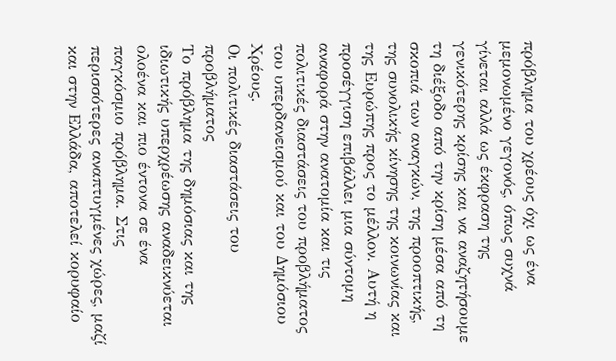πρόβλημα του χρέους όχι ως ένα μεμονωμένο γεγονός, όπως συχνά γίνεται αλλά ως έκφραση της γενικότερης κρίσης και να αναζητήσουμε τη διέξοδο από την κρίση μέσα από τη σκοπιά των αναγκών, της προοπτικής, της συνολικής κίνησης της κοινωνίας και της Ευρώπης προς το μέλλον. Αυτή η προσέγγιση επιβάλλει μια σύντομη αναφορά στην ανατομία και τις πολιτικές διαστάσεις του προβλήματος του υπερδανεισμού και του Δημόσιου Χρέους.
Οι πολιτικές διαστάσεις του προβλήματος
Το πρόβλημα της δημόσιας και της ιδιωτικής υπερχρέωσης αναδεικνύεται ολοένα και πιο έντονα σε ένα παγκόσμιο πρόβλημα. Στις περισσότερες αναπτυγμένες χώρες, μαζί και στην Ελλάδα, αποτελεί κορυφαίο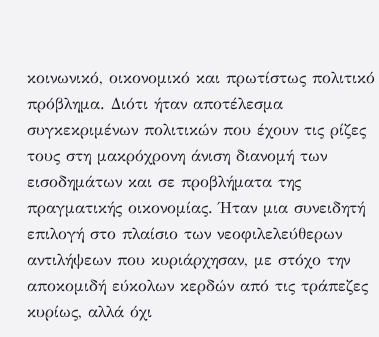κοινωνικό, οικονομικό και πρωτίστως πολιτικό πρόβλημα. Διότι ήταν αποτέλεσμα συγκεκριμένων πολιτικών που έχουν τις ρίζες τους στη μακρόχρονη άνιση διανομή των εισοδημάτων και σε προβλήματα της πραγματικής οικονομίας. Ήταν μια συνειδητή επιλογή στο πλαίσιο των νεοφιλελεύθερων αντιλήψεων που κυριάρχησαν, με στόχο την αποκομιδή εύκολων κερδών από τις τράπεζες κυρίως, αλλά όχι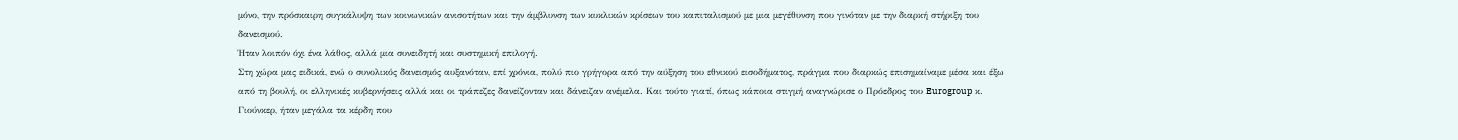μόνο, την πρόσκαιρη συγκάλυψη των κοινωνικών ανισοτήτων και την άμβλυνση των κυκλικών κρίσεων του καπιταλισμού με μια μεγέθυνση που γινόταν με την διαρκή στήριξη του δανεισμού.
Ήταν λοιπόν όχι ένα λάθος, αλλά μια συνειδητή και συστημική επιλογή.
Στη χώρα μας ειδικά, ενώ ο συνολικός δανεισμός αυξανόταν, επί χρόνια, πολύ πιο γρήγορα από την αύξηση του εθνικού εισοδήματος, πράγμα που διαρκώς επισημαίναμε μέσα και έξω από τη βουλή, οι ελληνικές κυβερνήσεις αλλά και οι τράπεζες δανείζονταν και δάνειζαν ανέμελα. Και τούτο γιατί, όπως κάποια στιγμή αναγνώρισε ο Πρόεδρος του Eurogroup κ. Γιούνκερ, ήταν μεγάλα τα κέρδη που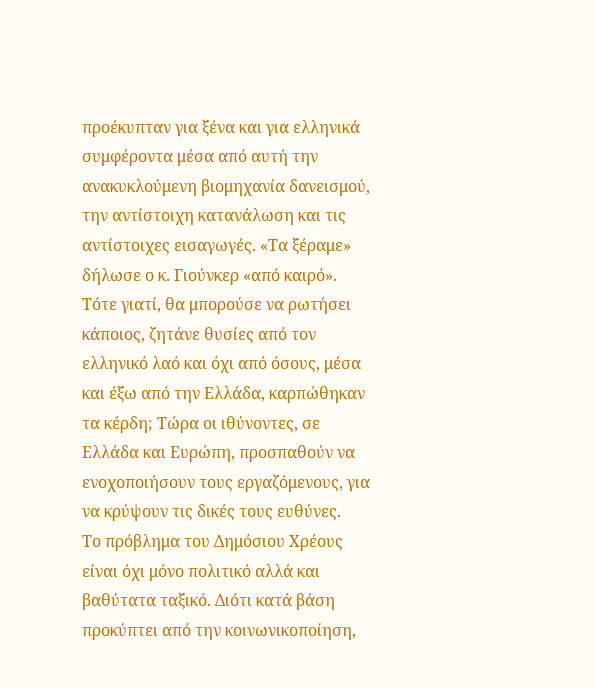προέκυπταν για ξένα και για ελληνικά συμφέροντα μέσα από αυτή την ανακυκλούμενη βιομηχανία δανεισμού, την αντίστοιχη κατανάλωση και τις αντίστοιχες εισαγωγές. «Τα ξέραμε» δήλωσε ο κ. Γιούνκερ «από καιρό». Τότε γιατί, θα μπορούσε να ρωτήσει κάποιος, ζητάνε θυσίες από τον ελληνικό λαό και όχι από όσους, μέσα και έξω από την Ελλάδα, καρπώθηκαν τα κέρδη; Τώρα οι ιθύνοντες, σε Ελλάδα και Ευρώπη, προσπαθούν να ενοχοποιήσουν τους εργαζόμενους, για να κρύψουν τις δικές τους ευθύνες.
Το πρόβλημα του Δημόσιου Χρέους είναι όχι μόνο πολιτικό αλλά και βαθύτατα ταξικό. Διότι κατά βάση προκύπτει από την κοινωνικοποίηση,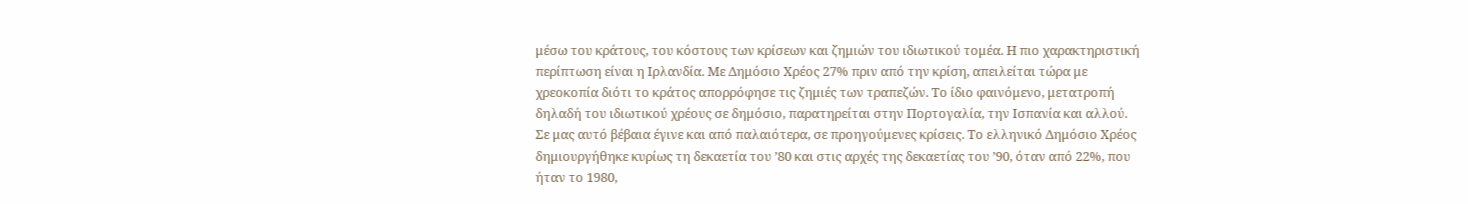μέσω του κράτους, του κόστους των κρίσεων και ζημιών του ιδιωτικού τομέα. Η πιο χαρακτηριστική περίπτωση είναι η Ιρλανδία. Με Δημόσιο Χρέος 27% πριν από την κρίση, απειλείται τώρα με χρεοκοπία διότι το κράτος απορρόφησε τις ζημιές των τραπεζών. Το ίδιο φαινόμενο, μετατροπή δηλαδή του ιδιωτικού χρέους σε δημόσιο, παρατηρείται στην Πορτογαλία, την Ισπανία και αλλού.
Σε μας αυτό βέβαια έγινε και από παλαιότερα, σε προηγούμενες κρίσεις. Το ελληνικό Δημόσιο Χρέος δημιουργήθηκε κυρίως τη δεκαετία του ’80 και στις αρχές της δεκαετίας του ’90, όταν από 22%, που ήταν το 1980,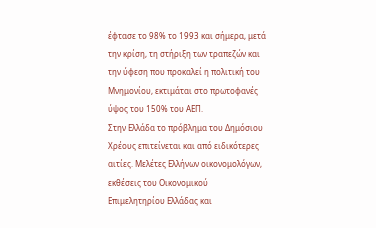έφτασε το 98% το 1993 και σήμερα, μετά την κρίση, τη στήριξη των τραπεζών και την ύφεση που προκαλεί η πολιτική του Μνημονίου, εκτιμάται στο πρωτοφανές ύψος του 150% του ΑΕΠ.
Στην Ελλάδα το πρόβλημα του Δημόσιου Χρέους επιτείνεται και από ειδικότερες αιτίες. Μελέτες Ελλήνων οικονομολόγων, εκθέσεις του Οικονομικού Επιμελητηρίου Ελλάδας και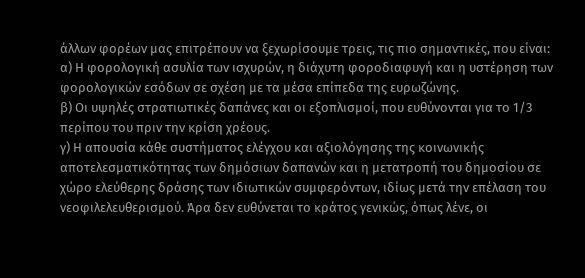άλλων φορέων μας επιτρέπουν να ξεχωρίσουμε τρεις, τις πιο σημαντικές, που είναι:
α) Η φορολογική ασυλία των ισχυρών, η διάχυτη φοροδιαφυγή και η υστέρηση των φορολογικών εσόδων σε σχέση με τα μέσα επίπεδα της ευρωζώνης.
β) Οι υψηλές στρατιωτικές δαπάνες και οι εξοπλισμοί, που ευθύνονται για το 1/3 περίπου του πριν την κρίση χρέους.
γ) Η απουσία κάθε συστήματος ελέγχου και αξιολόγησης της κοινωνικής αποτελεσματικότητας των δημόσιων δαπανών και η μετατροπή του δημοσίου σε χώρο ελεύθερης δράσης των ιδιωτικών συμφερόντων, ιδίως μετά την επέλαση του νεοφιλελευθερισμού. Άρα δεν ευθύνεται το κράτος γενικώς, όπως λένε, οι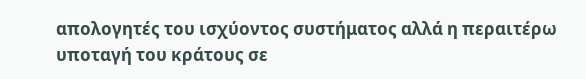απολογητές του ισχύοντος συστήματος αλλά η περαιτέρω υποταγή του κράτους σε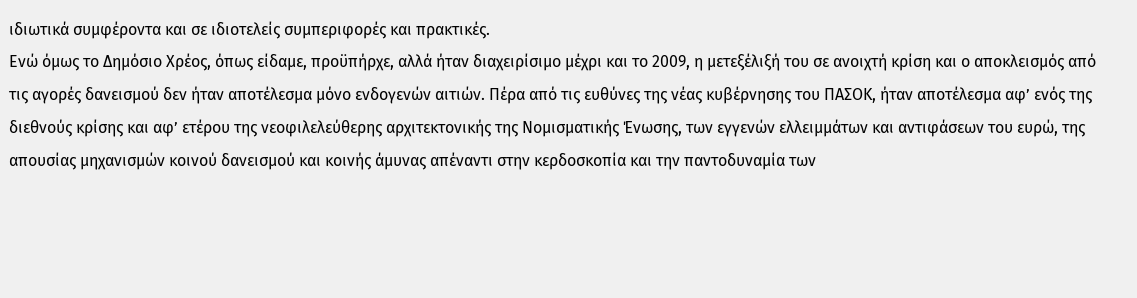ιδιωτικά συμφέροντα και σε ιδιοτελείς συμπεριφορές και πρακτικές.
Ενώ όμως το Δημόσιο Χρέος, όπως είδαμε, προϋπήρχε, αλλά ήταν διαχειρίσιμο μέχρι και το 2009, η μετεξέλιξή του σε ανοιχτή κρίση και ο αποκλεισμός από τις αγορές δανεισμού δεν ήταν αποτέλεσμα μόνο ενδογενών αιτιών. Πέρα από τις ευθύνες της νέας κυβέρνησης του ΠΑΣΟΚ, ήταν αποτέλεσμα αφ’ ενός της διεθνούς κρίσης και αφ’ ετέρου της νεοφιλελεύθερης αρχιτεκτονικής της Νομισματικής Ένωσης, των εγγενών ελλειμμάτων και αντιφάσεων του ευρώ, της απουσίας μηχανισμών κοινού δανεισμού και κοινής άμυνας απέναντι στην κερδοσκοπία και την παντοδυναμία των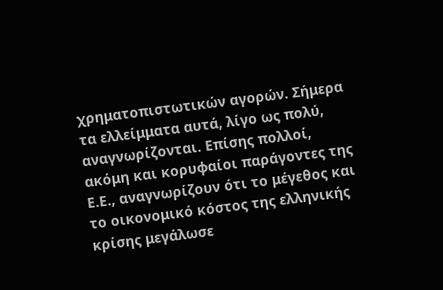χρηματοπιστωτικών αγορών. Σήμερα τα ελλείμματα αυτά, λίγο ως πολύ, αναγνωρίζονται. Επίσης πολλοί, ακόμη και κορυφαίοι παράγοντες της Ε.Ε., αναγνωρίζουν ότι το μέγεθος και το οικονομικό κόστος της ελληνικής κρίσης μεγάλωσε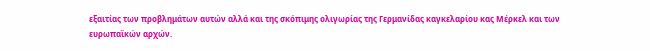εξαιτίας των προβλημάτων αυτών αλλά και της σκόπιμης ολιγωρίας της Γερμανίδας καγκελαρίου κας Μέρκελ και των ευρωπαϊκών αρχών.